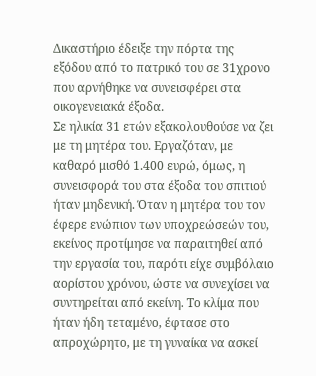Δικαστήριο έδειξε την πόρτα της εξόδου από το πατρικό του σε 31χρονο που αρνήθηκε να συνεισφέρει στα οικογενειακά έξοδα.
Σε ηλικία 31 ετών εξακολουθούσε να ζει με τη μητέρα του. Εργαζόταν, με καθαρό μισθό 1.400 ευρώ, όμως, η συνεισφορά του στα έξοδα του σπιτιού ήταν μηδενική. Όταν η μητέρα του τον έφερε ενώπιον των υποχρεώσεών του, εκείνος προτίμησε να παραιτηθεί από την εργασία του, παρότι είχε συμβόλαιο αορίστου χρόνου, ώστε να συνεχίσει να συντηρείται από εκείνη. Το κλίμα που ήταν ήδη τεταμένο, έφτασε στο απροχώρητο, με τη γυναίκα να ασκεί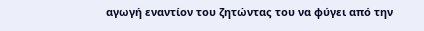αγωγή εναντίον του ζητώντας του να φύγει από την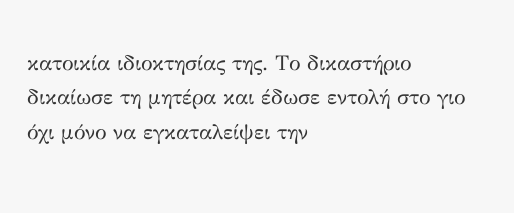κατοικία ιδιοκτησίας της. Το δικαστήριο δικαίωσε τη μητέρα και έδωσε εντολή στο γιο όχι μόνο να εγκαταλείψει την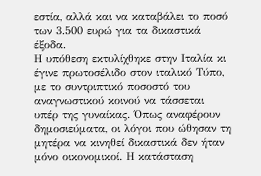εστία, αλλά και να καταβάλει το ποσό των 3.500 ευρώ για τα δικαστικά έξοδα.
Η υπόθεση εκτυλίχθηκε στην Ιταλία κι έγινε πρωτοσέλιδο στον ιταλικό Τύπο, με το συντριπτικό ποσοστό του αναγνωστικού κοινού να τάσσεται υπέρ της γυναίκας. Όπως αναφέρουν δημοσιεύματα, οι λόγοι που ώθησαν τη μητέρα να κινηθεί δικαστικά δεν ήταν μόνο οικονομικοί. Η κατάσταση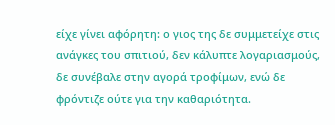είχε γίνει αφόρητη: ο γιος της δε συμμετείχε στις ανάγκες του σπιτιού, δεν κάλυπτε λογαριασμούς, δε συνέβαλε στην αγορά τροφίμων, ενώ δε φρόντιζε ούτε για την καθαριότητα.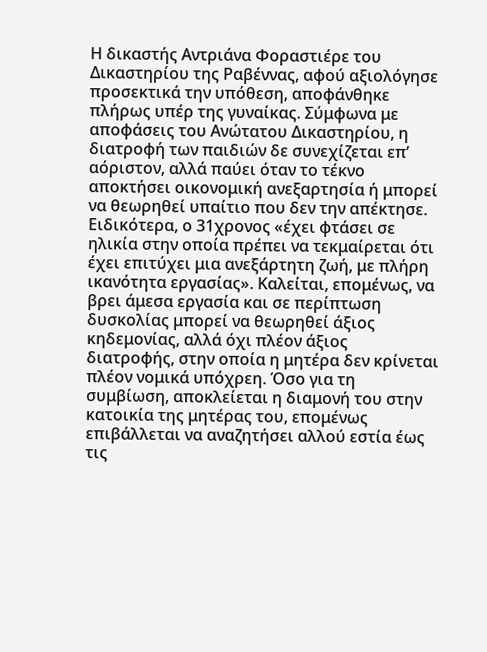Η δικαστής Αντριάνα Φοραστιέρε του Δικαστηρίου της Ραβέννας, αφού αξιολόγησε προσεκτικά την υπόθεση, αποφάνθηκε πλήρως υπέρ της γυναίκας. Σύμφωνα με αποφάσεις του Ανώτατου Δικαστηρίου, η διατροφή των παιδιών δε συνεχίζεται επ’ αόριστον, αλλά παύει όταν το τέκνο αποκτήσει οικονομική ανεξαρτησία ή μπορεί να θεωρηθεί υπαίτιο που δεν την απέκτησε.
Ειδικότερα, ο 31χρονος «έχει φτάσει σε ηλικία στην οποία πρέπει να τεκμαίρεται ότι έχει επιτύχει μια ανεξάρτητη ζωή, με πλήρη ικανότητα εργασίας». Καλείται, επομένως, να βρει άμεσα εργασία και σε περίπτωση δυσκολίας μπορεί να θεωρηθεί άξιος κηδεμονίας, αλλά όχι πλέον άξιος διατροφής, στην οποία η μητέρα δεν κρίνεται πλέον νομικά υπόχρεη. Όσο για τη συμβίωση, αποκλείεται η διαμονή του στην κατοικία της μητέρας του, επομένως επιβάλλεται να αναζητήσει αλλού εστία έως τις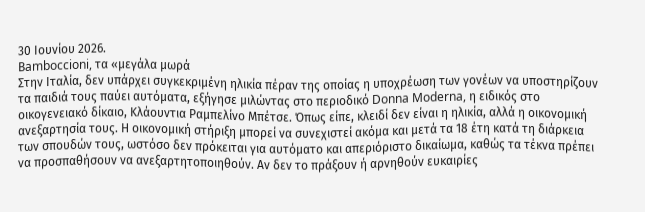30 Ιουνίου 2026.
Βamboccioni, τα «μεγάλα μωρά
Στην Ιταλία, δεν υπάρχει συγκεκριμένη ηλικία πέραν της οποίας η υποχρέωση των γονέων να υποστηρίζουν τα παιδιά τους παύει αυτόματα, εξήγησε μιλώντας στο περιοδικό Donna Moderna, η ειδικός στο οικογενειακό δίκαιο, Κλάουντια Ραμπελίνο Μπέτσε. Όπως είπε, κλειδί δεν είναι η ηλικία, αλλά η οικονομική ανεξαρτησία τους. Η οικονομική στήριξη μπορεί να συνεχιστεί ακόμα και μετά τα 18 έτη κατά τη διάρκεια των σπουδών τους, ωστόσο δεν πρόκειται για αυτόματο και απεριόριστο δικαίωμα, καθώς τα τέκνα πρέπει να προσπαθήσουν να ανεξαρτητοποιηθούν. Αν δεν το πράξουν ή αρνηθούν ευκαιρίες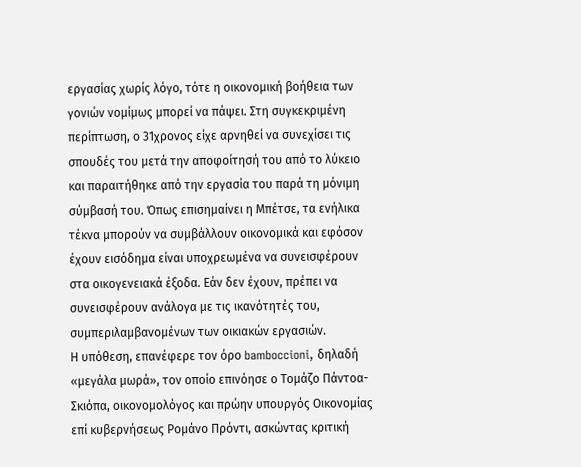εργασίας χωρίς λόγο, τότε η οικονομική βοήθεια των γονιών νομίμως μπορεί να πάψει. Στη συγκεκριμένη περίπτωση, ο 31χρονος είχε αρνηθεί να συνεχίσει τις σπουδές του μετά την αποφοίτησή του από το λύκειο και παραιτήθηκε από την εργασία του παρά τη μόνιμη σύμβασή του. Όπως επισημαίνει η Μπέτσε, τα ενήλικα τέκνα μπορούν να συμβάλλουν οικονομικά και εφόσον έχουν εισόδημα είναι υποχρεωμένα να συνεισφέρουν στα οικογενειακά έξοδα. Εάν δεν έχουν, πρέπει να συνεισφέρουν ανάλογα με τις ικανότητές του, συμπεριλαμβανομένων των οικιακών εργασιών.
Η υπόθεση, επανέφερε τον όρο bamboccioni, δηλαδή «μεγάλα μωρά», τον οποίο επινόησε ο Τομάζο Πάντοα-Σκιόπα, οικονομολόγος και πρώην υπουργός Οικονομίας επί κυβερνήσεως Ρομάνο Πρόντι, ασκώντας κριτική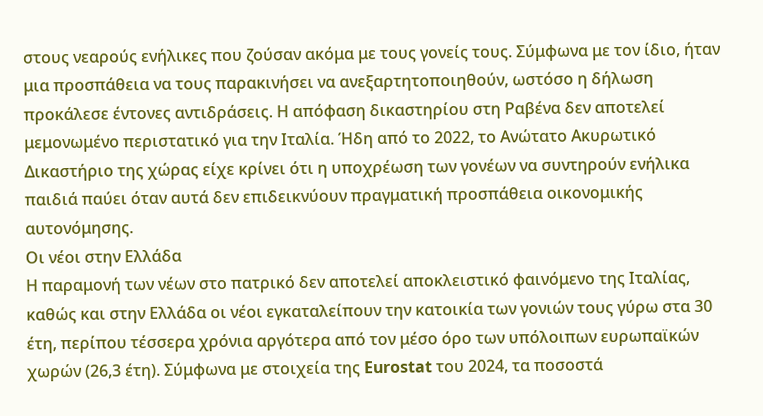στους νεαρούς ενήλικες που ζούσαν ακόμα με τους γονείς τους. Σύμφωνα με τον ίδιο, ήταν μια προσπάθεια να τους παρακινήσει να ανεξαρτητοποιηθούν, ωστόσο η δήλωση προκάλεσε έντονες αντιδράσεις. Η απόφαση δικαστηρίου στη Ραβένα δεν αποτελεί μεμονωμένο περιστατικό για την Ιταλία. Ήδη από το 2022, το Ανώτατο Ακυρωτικό Δικαστήριο της χώρας είχε κρίνει ότι η υποχρέωση των γονέων να συντηρούν ενήλικα παιδιά παύει όταν αυτά δεν επιδεικνύουν πραγματική προσπάθεια οικονομικής αυτονόμησης.
Οι νέοι στην Ελλάδα
Η παραμονή των νέων στο πατρικό δεν αποτελεί αποκλειστικό φαινόμενο της Ιταλίας, καθώς και στην Ελλάδα οι νέοι εγκαταλείπουν την κατοικία των γονιών τους γύρω στα 30 έτη, περίπου τέσσερα χρόνια αργότερα από τον μέσο όρο των υπόλοιπων ευρωπαϊκών χωρών (26,3 έτη). Σύμφωνα με στοιχεία της Eurostat του 2024, τα ποσοστά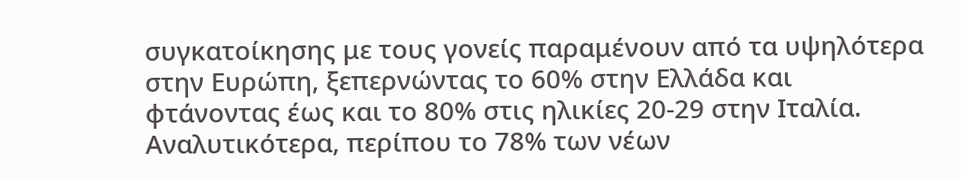συγκατοίκησης με τους γονείς παραμένουν από τα υψηλότερα στην Ευρώπη, ξεπερνώντας το 60% στην Ελλάδα και φτάνοντας έως και το 80% στις ηλικίες 20-29 στην Ιταλία.
Αναλυτικότερα, περίπου το 78% των νέων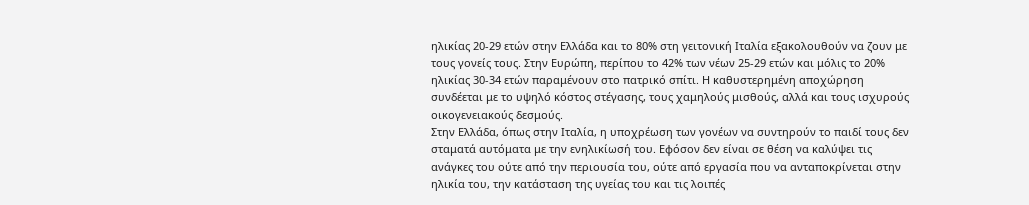ηλικίας 20-29 ετών στην Ελλάδα και το 80% στη γειτονική Ιταλία εξακολουθούν να ζουν με τους γονείς τους. Στην Ευρώπη, περίπου το 42% των νέων 25-29 ετών και μόλις το 20% ηλικίας 30-34 ετών παραμένουν στο πατρικό σπίτι. Η καθυστερημένη αποχώρηση συνδέεται με το υψηλό κόστος στέγασης, τους χαμηλούς μισθούς, αλλά και τους ισχυρούς οικογενειακούς δεσμούς.
Στην Ελλάδα, όπως στην Ιταλία, η υποχρέωση των γονέων να συντηρούν το παιδί τους δεν σταματά αυτόματα με την ενηλικίωσή του. Εφόσον δεν είναι σε θέση να καλύψει τις ανάγκες του ούτε από την περιουσία του, ούτε από εργασία που να ανταποκρίνεται στην ηλικία του, την κατάσταση της υγείας του και τις λοιπές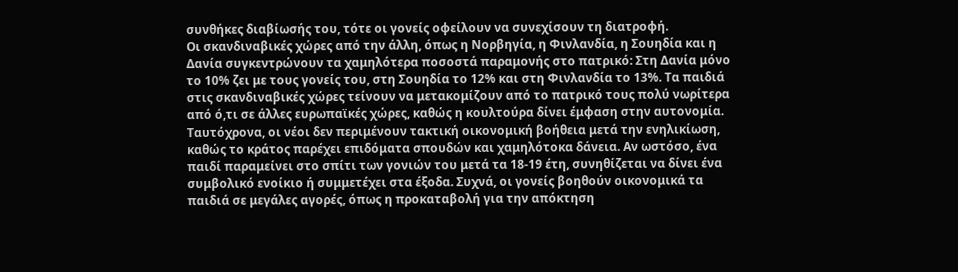συνθήκες διαβίωσής του, τότε οι γονείς οφείλουν να συνεχίσουν τη διατροφή.
Οι σκανδιναβικές χώρες από την άλλη, όπως η Νορβηγία, η Φινλανδία, η Σουηδία και η Δανία συγκεντρώνουν τα χαμηλότερα ποσοστά παραμονής στο πατρικό: Στη Δανία μόνο το 10% ζει με τους γονείς του, στη Σουηδία το 12% και στη Φινλανδία το 13%. Τα παιδιά στις σκανδιναβικές χώρες τείνουν να μετακομίζουν από το πατρικό τους πολύ νωρίτερα από ό,τι σε άλλες ευρωπαϊκές χώρες, καθώς η κουλτούρα δίνει έμφαση στην αυτονομία.
Ταυτόχρονα, οι νέοι δεν περιμένουν τακτική οικονομική βοήθεια μετά την ενηλικίωση, καθώς το κράτος παρέχει επιδόματα σπουδών και χαμηλότοκα δάνεια. Αν ωστόσο, ένα παιδί παραμείνει στο σπίτι των γονιών του μετά τα 18-19 έτη, συνηθίζεται να δίνει ένα συμβολικό ενοίκιο ή συμμετέχει στα έξοδα. Συχνά, οι γονείς βοηθούν οικονομικά τα παιδιά σε μεγάλες αγορές, όπως η προκαταβολή για την απόκτηση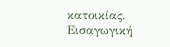κατοικίας.
Eισαγωγική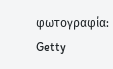φωτογραφία: Getty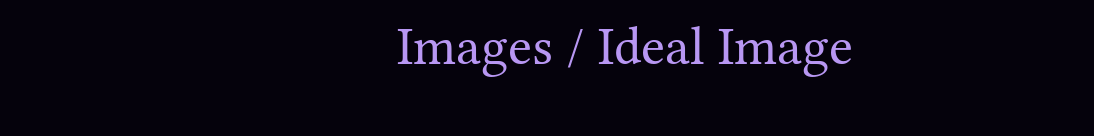Images / Ideal Image